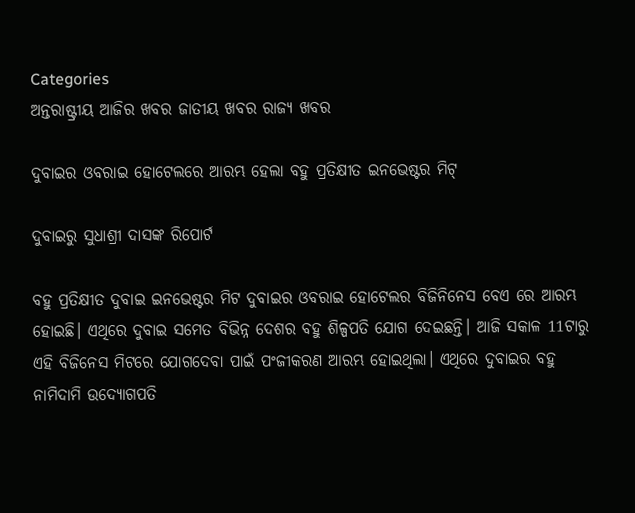Categories
ଅନ୍ତରାଷ୍ଟ୍ରୀୟ ଆଜିର ଖବର ଜାତୀୟ ଖବର ରାଜ୍ୟ ଖବର

ଦୁବାଇର ଓବରାଇ ହୋଟେଲରେ ଆରମ୍ଭ ହେଲା ବହୁ ପ୍ରତିକ୍ଷୀତ ଇନଭେଷ୍ଟର ମିଟ୍

ଦୁବାଇରୁ ସୁଧାଶ୍ରୀ ଦାସଙ୍କ ରିପୋର୍ଟ

ବହୁ ପ୍ରତିକ୍ଷୀତ ଦୁବାଇ ଇନଭେଷ୍ଟର ମିଟ ଦୁବାଇର ଓବରାଇ ହୋଟେଲର ବିଜିନିନେସ ବେଏ ରେ ଆରମ୍ଭ ହୋଇଛି। ଏଥିରେ ଦୁବାଇ ସମେତ ବିଭିନ୍ନ ଦେଶର ବହୁ ଶିଳ୍ପପତି ଯୋଗ ଦେଇଛନ୍ତି। ଆଜି ସକାଳ 11ଟାରୁ ଏହି ବିଜିନେସ ମିଟରେ ଯୋଗଦେବା ପାଇଁ ପଂଜୀକରଣ ଆରମ୍ଭ ହୋଇଥିଲା। ଏଥିରେ ଦୁବାଇର ବହୁ ନାମିଦାମି ଉଦ୍ୟୋଗପତି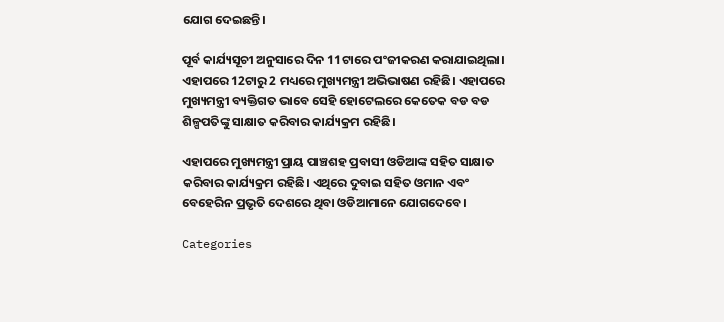ଯୋଗ ଦେଇଛନ୍ତି।

ପୂର୍ବ କାର୍ଯ୍ୟସୂଚୀ ଅନୁସାରେ ଦିନ 11ଟାରେ ପଂଜୀକରଣ କରାଯାଇଥିଲା। ଏହାପରେ 12ଟାରୁ 2 ମଧ୍ୟରେ ମୁଖ୍ୟମନ୍ତ୍ରୀ ଅଭିଭାଷଣ ରହିଛି। ଏହାପରେ ମୁଖ୍ୟମନ୍ତ୍ରୀ ବ୍ୟକ୍ତିଗତ ଭାବେ ସେହି ହୋଟେଲରେ କେତେକ ବଡ ବଡ ଶିଳ୍ପପତିଙ୍କୁ ସାକ୍ଷାତ କରିବାର କାର୍ଯ୍ୟକ୍ରମ ରହିଛି।

ଏହାପରେ ମୁଖ୍ୟମନ୍ତ୍ରୀ ପ୍ରାୟ ପାଞ୍ଚଶହ ପ୍ରବାସୀ ଓଡିଆଙ୍କ ସହିତ ସାକ୍ଷାତ କରିବାର କାର୍ଯ୍ୟକ୍ରମ ରହିଛି। ଏଥିରେ ଦୁବାଇ ସହିତ ଓମାନ ଏବଂ ବେହେରିନ ପ୍ରଭୃତି ଦେଶରେ ଥିବା ଓଡିଆମାନେ ଯୋଗଦେବେ।

Categories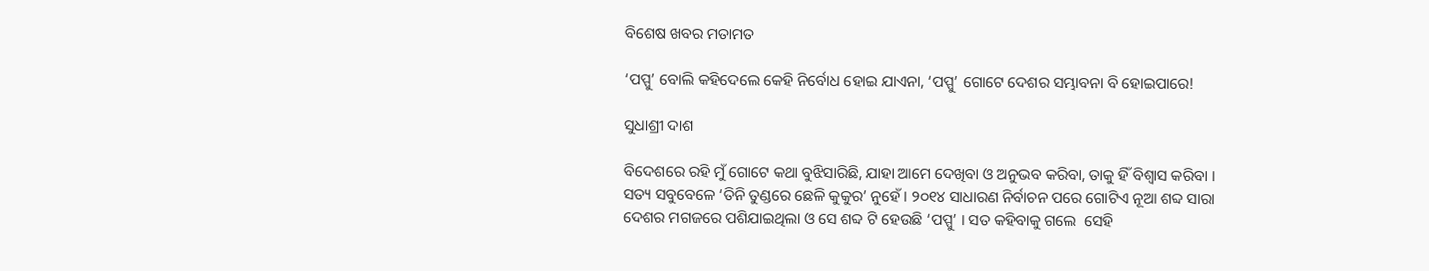ବିଶେଷ ଖବର ମତାମତ

‘ପପ୍ପୁ’ ବୋଲି କହିଦେଲେ କେହି ନିର୍ବୋଧ ହୋଇ ଯାଏନା, ‘ପପ୍ପୁ’ ଗୋଟେ ଦେଶର ସମ୍ଭାବନା ବି ହୋଇପାରେ!

ସୁଧାଶ୍ରୀ ଦାଶ

ବିଦେଶରେ ରହି ମୁଁ ଗୋଟେ କଥା ବୁଝିସାରିଛି, ଯାହା ଆମେ ଦେଖିବା ଓ ଅନୁଭବ କରିବା, ତାକୁ ହିଁ ବିଶ୍ବାସ କରିବା । ସତ୍ୟ ସବୁବେଳେ ‘ତିନି ତୁଣ୍ଡରେ ଛେଳି କୁକୁର’ ନୁହେଁ । ୨୦୧୪ ସାଧାରଣ ନିର୍ବାଚନ ପରେ ଗୋଟିଏ ନୂଆ ଶବ୍ଦ ସାରା ଦେଶର ମଗଜରେ ପଶିଯାଇଥିଲା ଓ ସେ ଶବ୍ଦ ଟି ହେଉଛି ‘ପପ୍ପୁ’ । ସତ କହିବାକୁ ଗଲେ  ସେହି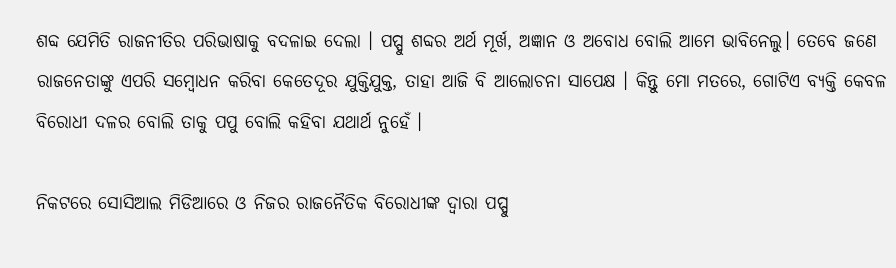ଶବ୍ଦ ଯେମିତି ରାଜନୀତିର ପରିଭାଷାକୁ ବଦଳାଇ ଦେଲା । ପପ୍ପୁ ଶବ୍ଦର ଅର୍ଥ ମୂର୍ଖ, ଅଜ୍ଞାନ ଓ ଅବୋଧ ବୋଲି ଆମେ ଭାବିନେଲୁ। ତେବେ ଜଣେ ରାଜନେତାଙ୍କୁ ଏପରି ସମ୍ବୋଧନ କରିବା କେତେଦୂର ଯୁକ୍ତିଯୁକ୍ତ, ତାହା ଆଜି ବି ଆଲୋଚନା ସାପେକ୍ଷ । କିନ୍ତୁ ମୋ ମତରେ, ଗୋଟିଏ ବ୍ୟକ୍ତି କେବଳ ବିରୋଧୀ ଦଳର ବୋଲି ତାକୁ ପପୁ ବୋଲି କହିବା ଯଥାର୍ଥ ନୁହେଁ ।

ନିକଟରେ ସୋସିଆଲ ମିଡିଆରେ ଓ ନିଜର ରାଜନୈତିକ ବିରୋଧୀଙ୍କ ଦ୍ଵାରା ପପ୍ପୁ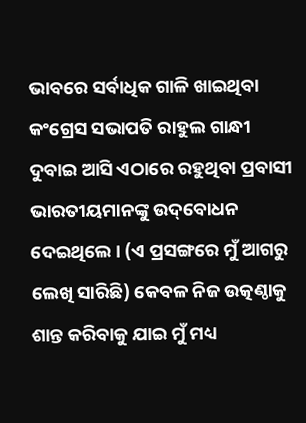ଭାବରେ ସର୍ବାଧିକ ଗାଳି ଖାଇଥିବା କଂଗ୍ରେସ ସଭାପତି ରାହୁଲ ଗାନ୍ଧୀ  ଦୁବାଇ ଆସି ଏଠାରେ ରହୁଥିବା ପ୍ରବାସୀ ଭାରତୀୟମାନଙ୍କୁ ଉଦ୍‌ବୋଧନ ଦେଇଥିଲେ । (ଏ ପ୍ରସଙ୍ଗରେ ମୁଁ ଆଗରୁ ଲେଖି ସାରିଛି) କେବଳ ନିଜ ଉତ୍କଣ୍ଠାକୁ ଶାନ୍ତ କରିବାକୁ ଯାଇ ମୁଁ ମଧ୍ୟ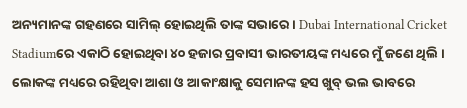ଅନ୍ୟମାନଙ୍କ ଗହଣରେ ସାମିଲ୍‌ ହୋଇଥିଲି ତାଙ୍କ ସଭାରେ । Dubai International Cricket Stadiumରେ ଏକାଠି ହୋଇଥିବା ୪୦ ହଜାର ପ୍ରବାସୀ ଭାରତୀୟଙ୍କ ମଧ୍ୟରେ ମୁଁ ଜଣେ ଥିଲି । ଲୋକଙ୍କ ମଧ୍ୟରେ ରହିଥିବା ଆଶା ଓ ଆକାଂକ୍ଷାକୁ ସେମାନଙ୍କ ହସ ଖୁବ୍‌ ଭଲ ଭାବରେ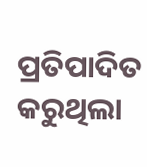ପ୍ରତିପାଦିତ କରୁଥିଲା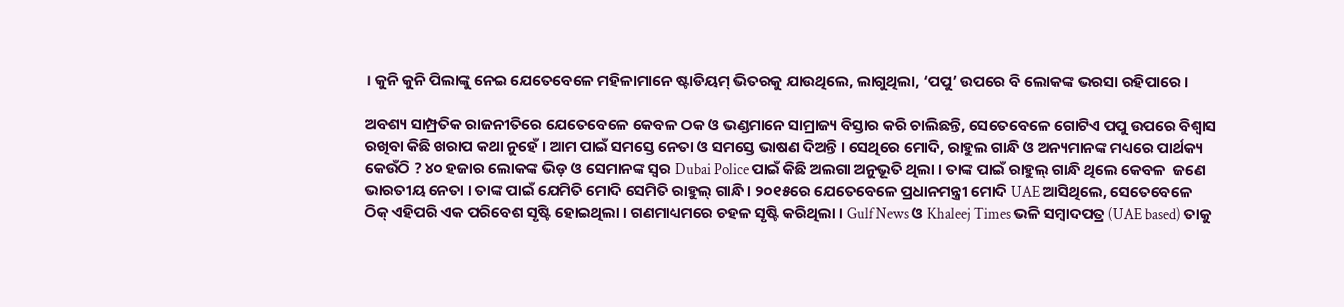। କୁନି କୁନି ପିଲାଙ୍କୁ ନେଇ ଯେତେବେଳେ ମହିଳାମାନେ ଷ୍ଟାଡିୟମ୍‌ ଭିତରକୁ ଯାଉଥିଲେ, ଲାଗୁଥିଲା, ‘ପପୁ’ ଉପରେ ବି ଲୋକଙ୍କ ଭରସା ରହିପାରେ ।

ଅବଶ୍ୟ ସାମ୍ପ୍ରତିକ ରାଜନୀତିରେ ଯେତେବେଳେ କେବଳ ଠକ ଓ ଭଣ୍ଡମାନେ ସାମ୍ରାଜ୍ୟ ବିସ୍ତାର କରି ଚାଲିଛନ୍ତି, ସେତେବେଳେ ଗୋଟିଏ ପପୁ ଉପରେ ବିଶ୍ବାସ ରଖିବା କିଛି ଖରାପ କଥା ନୁହେଁ । ଆମ ପାଇଁ ସମସ୍ତେ ନେତା ଓ ସମସ୍ତେ ଭାଷଣ ଦିଅନ୍ତି । ସେଥିରେ ମୋଦି, ରାହୁଲ ଗାନ୍ଧି ଓ ଅନ୍ୟମାନଙ୍କ ମଧ୍ୟରେ ପାର୍ଥକ୍ୟ କେଉଁଠି ? ୪୦ ହଜାର ଲୋକଙ୍କ ଭିଡ଼ ଓ ସେମାନଙ୍କ ସ୍ବର Dubai Police ପାଇଁ କିଛି ଅଲଗା ଅନୁଭୂତି ଥିଲା । ତାଙ୍କ ପାଇଁ ରାହୁଲ୍‌ ଗାନ୍ଧି ଥିଲେ କେବଳ  ଜଣେ ଭାରତୀୟ ନେତା । ତାଙ୍କ ପାଇଁ ଯେମିତି ମୋଦି ସେମିତି ରାହୁଲ୍‌ ଗାନ୍ଧି । ୨୦୧୫ରେ ଯେତେବେଳେ ପ୍ରଧାନମନ୍ତ୍ରୀ ମୋଦି UAE ଆସିଥିଲେ, ସେତେବେଳେ ଠିକ୍‌ ଏହିପରି ଏକ ପରିବେଶ ସୃଷ୍ଟି ହୋଇଥିଲା । ଗଣମାଧ୍ୟମରେ ଚହଳ ସୃଷ୍ଟି କରିଥିଲା । Gulf News ଓ Khaleej Times ଭଳି ସମ୍ବାଦପତ୍ର (UAE based) ତାକୁ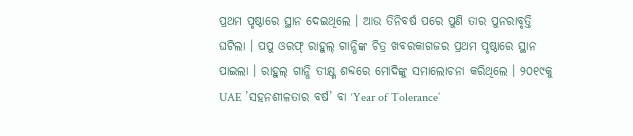ପ୍ରଥମ ପୃଷ୍ଠାରେ ସ୍ଥାନ ଦେଇଥିଲେ । ଆଉ ତିନିବର୍ଷ ପରେ ପୁଣି ତାର ପୁନରାବୃତ୍ତି ଘଟିଲା । ପପୁ ଓରଫ୍‌ ରାହୁଲ୍‌ ଗାନ୍ଧିଙ୍କ ଚିତ୍ର ଖବରକାଗଜର ପ୍ରଥମ ପୃଷ୍ଠାରେ ସ୍ଥାନ ପାଇଲା । ରାହୁଲ୍‌ ଗାନ୍ଧି ତୀକ୍ଷ୍ଣ ଶବ୍ଦରେ ମୋଦିଙ୍କୁ ସମାଲୋଚନା କରିଥିଲେ । ୨୦୧୯କୁ UAE ’ସହନଶୀଳତାର ବର୍ଷ’ ବା ‘Year of Tolerance’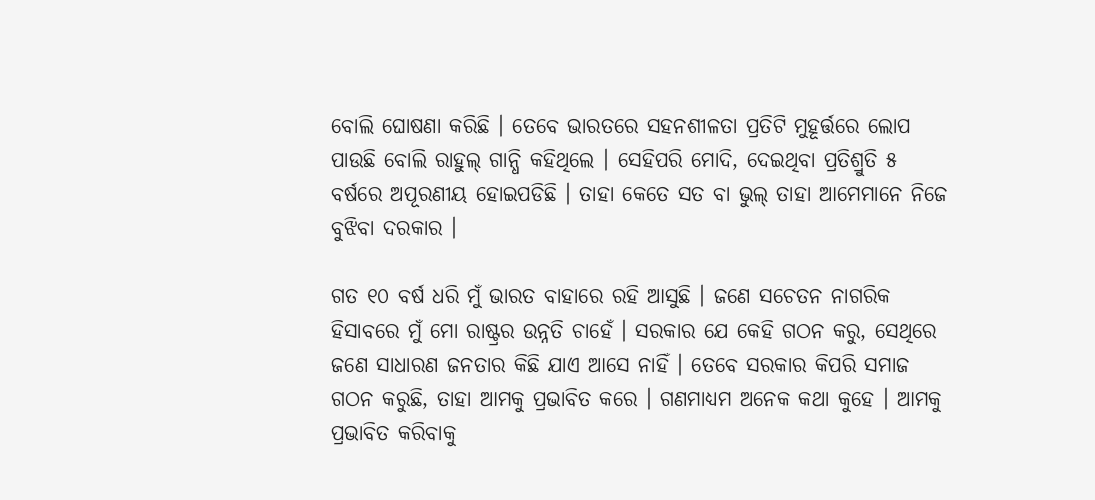ବୋଲି ଘୋଷଣା କରିଛି । ତେବେ ଭାରତରେ ସହନଶୀଳତା ପ୍ରତିଟି ମୁହୂର୍ତ୍ତରେ ଲୋପ ପାଉଛି ବୋଲି ରାହୁଲ୍‌ ଗାନ୍ଧି କହିଥିଲେ । ସେହିପରି ମୋଦି, ଦେଇଥିବା ପ୍ରତିଶ୍ରୁତି ୫ ବର୍ଷରେ ଅପୂରଣୀୟ ହୋଇପଡିଛି । ତାହା କେତେ ସତ ବା ଭୁଲ୍‌ ତାହା ଆମେମାନେ ନିଜେ ବୁଝିବା ଦରକାର ।

ଗତ ୧୦ ବର୍ଷ ଧରି ମୁଁ ଭାରତ ବାହାରେ ରହି ଆସୁଛି । ଜଣେ ସଚେତନ ନାଗରିକ ହିସାବରେ ମୁଁ ମୋ ରାଷ୍ଟ୍ରର ଉନ୍ନତି ଚାହେଁ । ସରକାର ଯେ କେହି ଗଠନ କରୁ, ସେଥିରେ ଜଣେ ସାଧାରଣ ଜନତାର କିଛି ଯାଏ ଆସେ ନାହିଁ । ତେବେ ସରକାର କିପରି ସମାଜ ଗଠନ କରୁଛି, ତାହା ଆମକୁ ପ୍ରଭାବିତ କରେ । ଗଣମାଧ୍ୟମ ଅନେକ କଥା କୁହେ । ଆମକୁ ପ୍ରଭାବିତ କରିବାକୁ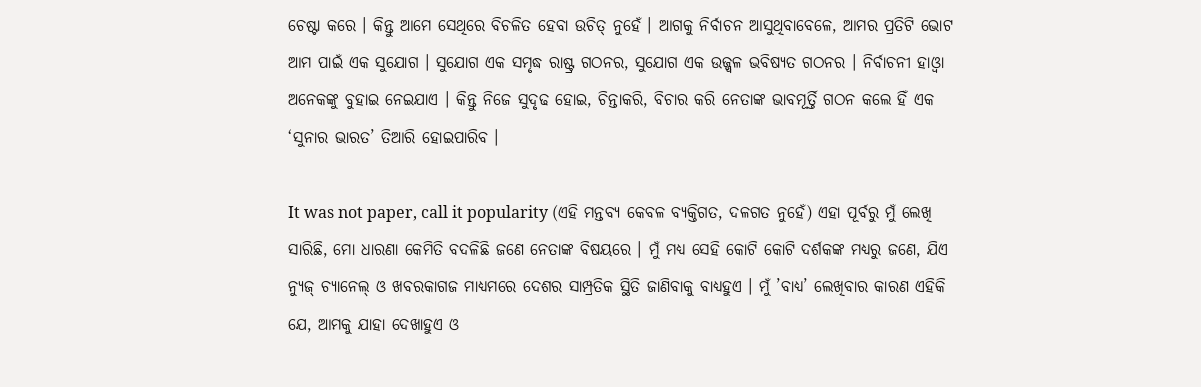ଚେଷ୍ଟା କରେ । କିନ୍ତୁ ଆମେ ସେଥିରେ ବିଚଳିତ ହେବା ଉଚିତ୍‌ ନୁହେଁ । ଆଗକୁ ନିର୍ବାଚନ ଆସୁଥିବାବେଳେ, ଆମର ପ୍ରତିଟି ଭୋଟ ଆମ ପାଇଁ ଏକ ସୁଯୋଗ । ସୁଯୋଗ ଏକ ସମୃଦ୍ଧ ରାଷ୍ଟ୍ର ଗଠନର, ସୁଯୋଗ ଏକ ଉଜ୍ଜ୍ବଳ ଭବିଷ୍ୟତ ଗଠନର । ନିର୍ବାଚନୀ ହାଓ୍ବା ଅନେକଙ୍କୁ ବୁହାଇ ନେଇଯାଏ । କିନ୍ତୁ ନିଜେ ସୁଦୃଢ ହୋଇ, ଚିନ୍ତାକରି, ବିଚାର କରି ନେତାଙ୍କ ଭାବମୂର୍ତ୍ତି ଗଠନ କଲେ ହିଁ ଏକ ‘ସୁନାର ଭାରତ’ ତିଆରି ହୋଇପାରିବ ।

It was not paper, call it popularity (ଏହି ମନ୍ତବ୍ୟ କେବଳ ବ୍ୟକ୍ତିଗତ, ଦଳଗତ ନୁହେଁ) ଏହା ପୂର୍ବରୁ ମୁଁ ଲେଖି ସାରିଛି, ମୋ ଧାରଣା କେମିତି ବଦଳିଛି ଜଣେ ନେତାଙ୍କ ବିଷୟରେ । ମୁଁ ମଧ୍ୟ ସେହି କୋଟି କୋଟି ଦର୍ଶକଙ୍କ ମଧ୍ୟରୁ ଜଣେ, ଯିଏ ନ୍ୟୁଜ୍‌ ଚ୍ୟାନେଲ୍‌ ଓ ଖବରକାଗଜ ମାଧ୍ୟମରେ ଦେଶର ସାମ୍ପ୍ରତିକ ସ୍ଥିତି ଜାଣିବାକୁ ବାଧ୍ୟହୁଏ । ମୁଁ ’ବାଧ୍ୟ’ ଲେଖିବାର କାରଣ ଏହିକି ଯେ, ଆମକୁ ଯାହା ଦେଖାହୁଏ ଓ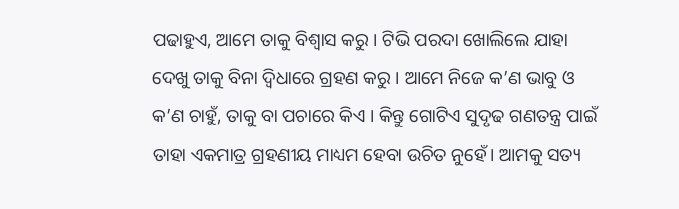ପଢାହୁଏ, ଆମେ ତାକୁ ବିଶ୍ବାସ କରୁ । ଟିଭି ପରଦା ଖୋଲିଲେ ଯାହା ଦେଖୁ ତାକୁ ବିନା ଦ୍ବିଧାରେ ଗ୍ରହଣ କରୁ । ଆମେ ନିଜେ କ’ଣ ଭାବୁ ଓ କ’ଣ ଚାହୁଁ, ତାକୁ ବା ପଚାରେ କିଏ । କିନ୍ତୁ ଗୋଟିଏ ସୁଦୃଢ ଗଣତନ୍ତ୍ର ପାଇଁ ତାହା ଏକମାତ୍ର ଗ୍ରହଣୀୟ ମାଧ୍ୟମ ହେବା ଉଚିତ ନୁହେଁ। ଆମକୁ ସତ୍ୟ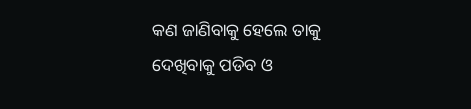କଣ ଜାଣିବାକୁ ହେଲେ ତାକୁ ଦେଖିବାକୁ ପଡିବ ଓ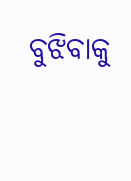ବୁଝିବାକୁ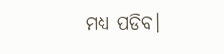ମଧ୍ୟ ପଡିବ।